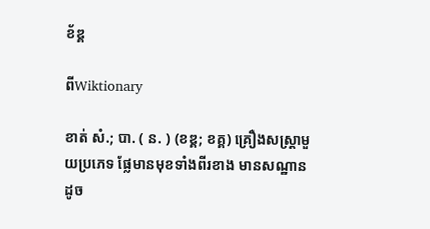ខ័ឌ្គ

ពីWiktionary

ខាត់ សំ.; បា. ( ន. ) (ខឌ្គ; ខគ្គ) គ្រឿងសស្ត្រាមួយប្រភេទ ផ្លែមានមុខទាំងពីរខាង មានសណ្ឋានដូច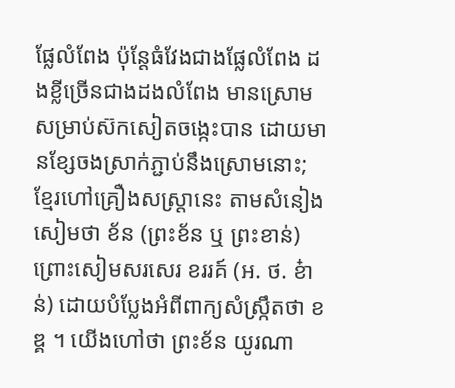ផ្លែលំពែង ប៉ុន្តែធំវែងជាងផ្លែលំពែង ដងខ្លីច្រើនជាងដងលំពែង មានស្រោមសម្រាប់ស៊កសៀតចង្កេះបាន ដោយមានខ្សែចងស្រាក់ភ្ជាប់នឹងស្រោមនោះ; ខ្មែរហៅគ្រឿងសស្ត្រានេះ តាមសំនៀងសៀមថា ខ័ន (ព្រះខ័ន ឬ ព្រះខាន់) ព្រោះសៀមសរសេរ ខររគ៍ (អ. ថ. ខ៎ាន់) ដោយបំប្លែងអំពីពាក្យសំស្ក្រឹតថា ខឌ្គ ។ យើងហៅថា ព្រះខ័ន យូរណា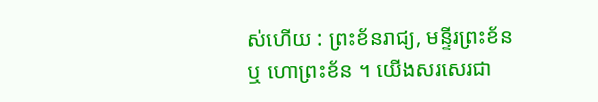ស់ហើយ : ព្រះខ័នរាជ្យ, មន្ទីរព្រះខ័ន ឬ ហោព្រះខ័ន ។ យើងសរសេរជា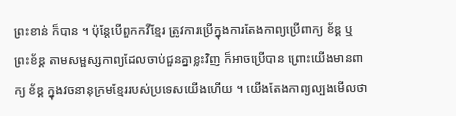ព្រះខាន់ ក៏បាន ។ ប៉ុន្តែបើពួកកវីខ្មែរ ត្រូវការប្រើក្នុងការតែងកាព្យប្រើពាក្យ ខ័ឌ្គ ឬ ព្រះខ័ឌ្គ តាមសម្ផស្សកាព្យដែលចាប់ជួនគ្នាខ្លះវិញ ក៏អាចប្រើបាន ព្រោះយើងមានពាក្យ ខ័ឌ្គ ក្នុងវចនានុក្រមខ្មែររបស់ប្រទេសយើងហើយ ។ យើងតែងកាព្យល្បងមើលថា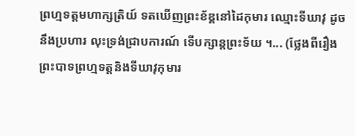ព្រហ្មទត្តមហាក្សត្រិយ៍ ទតឃើញព្រះខ័ឌ្គនៅដៃកុមារ ឈ្មោះទីឃាវុ ដូចនឹងប្រហារ លុះទ្រង់ជ្រាបការណ៍ ទើបក្សាន្តព្រះទ័យ ។... (ថ្លែងពីរឿងព្រះបាទព្រហ្មទត្តនិងទីឃាវុកុមារ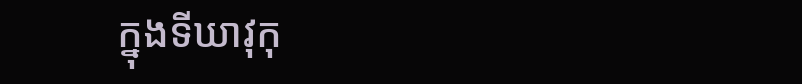ក្នុងទីឃាវុកុ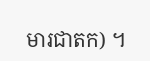មារជាតក) ។